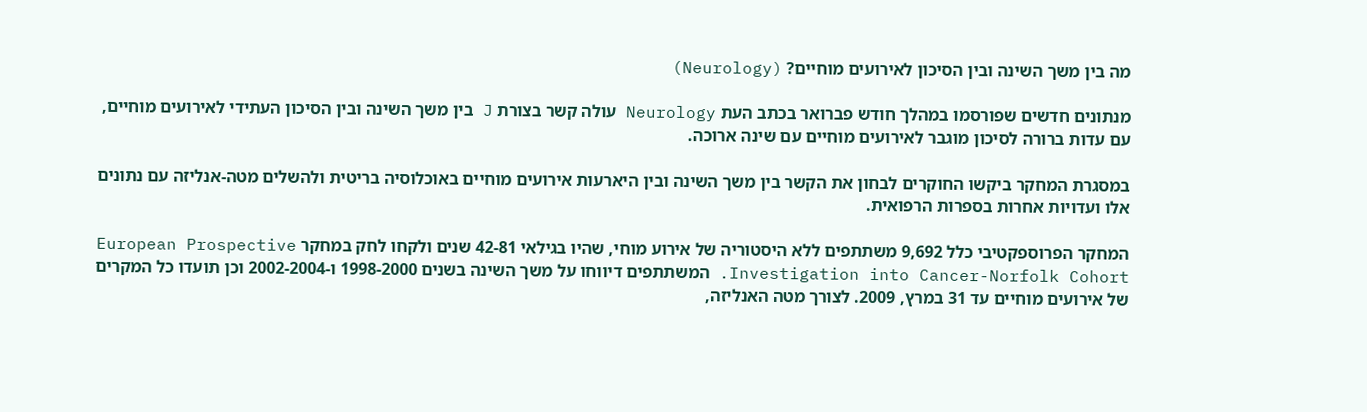מה בין משך השינה ובין הסיכון לאירועים מוחיים? (Neurology)

מנתונים חדשים שפורסמו במהלך חודש פברואר בכתב העת Neurology עולה קשר בצורת J בין משך השינה ובין הסיכון העתידי לאירועים מוחיים, עם עדות ברורה לסיכון מוגבר לאירועים מוחיים עם שינה ארוכה.

במסגרת המחקר ביקשו החוקרים לבחון את הקשר בין משך השינה ובין היארעות אירועים מוחיים באוכלוסיה בריטית ולהשלים מטה-אנליזה עם נתונים אלו ועדויות אחרות בספרות הרפואית.

המחקר הפרוספקטיבי כלל 9,692 משתתפים ללא היסטוריה של אירוע מוחי, שהיו בגילאי 42-81 שנים ולקחו לחק במחקר European Prospective Investigation into Cancer-Norfolk Cohort. המשתתפים דיווחו על משך השינה בשנים 1998-2000 ו-2002-2004 וכן תועדו כל המקרים של אירועים מוחיים עד 31 במרץ, 2009. לצורך מטה האנליזה,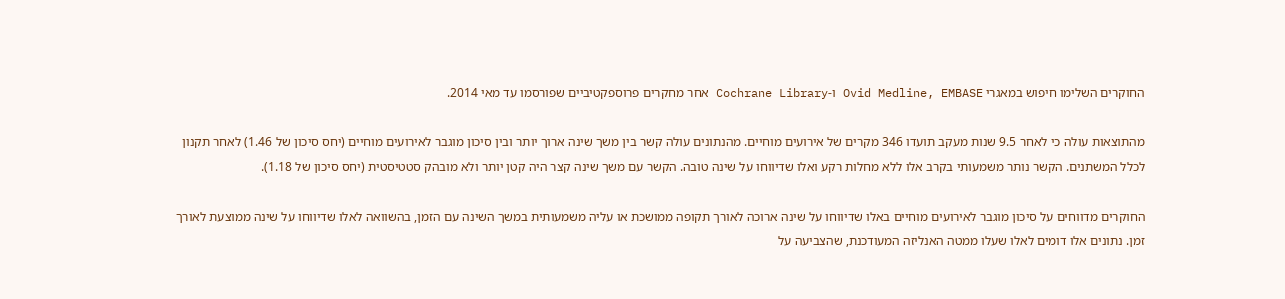החוקרים השלימו חיפוש במאגרי Ovid Medline, EMBASE ו-Cochrane Library אחר מחקרים פרוספקטיביים שפורסמו עד מאי 2014.

מהתוצאות עולה כי לאחר 9.5 שנות מעקב תועדו 346 מקרים של אירועים מוחיים. מהנתונים עולה קשר בין משך שינה ארוך יותר ובין סיכון מוגבר לאירועים מוחיים (יחס סיכון של 1.46) לאחר תקנון לכלל המשתנים. הקשר נותר משמעותי בקרב אלו ללא מחלות רקע ואלו שדיווחו על שינה טובה. הקשר עם משך שינה קצר היה קטן יותר ולא מובהק סטטיסטית (יחס סיכון של 1.18).

החוקרים מדווחים על סיכון מוגבר לאירועים מוחיים באלו שדיווחו על שינה ארוכה לאורך תקופה ממושכת או עליה משמעותית במשך השינה עם הזמן, בהשוואה לאלו שדיווחו על שינה ממוצעת לאורך זמן. נתונים אלו דומים לאלו שעלו ממטה האנליזה המעודכנת, שהצביעה על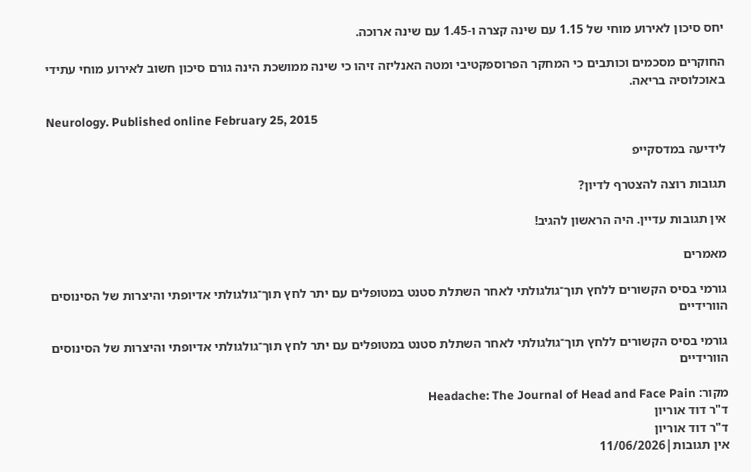יחס סיכון לאירוע מוחי של 1.15 עם שינה קצרה ו-1.45 עם שינה ארוכה.

החוקרים מסכמים וכותבים כי המחקר הפרוספקטיבי ומטה האנליזה זיהו כי שינה ממושכת הינה גורם סיכון חשוב לאירוע מוחי עתידי באוכלוסיה בריאה.

Neurology. Published online February 25, 2015

לידיעה במדסקייפ

תגובות רוצה להצטרף לדיון?

אין תגובות עדיין. היה הראשון להגיב!

מאמרים

גורמי בסיס הקשורים ללחץ תוך־גולגולתי לאחר השתלת סטנט במטופלים עם יתר לחץ תוך־גולגולתי אדיופתי והיצרות של הסינוסים הוורידיים

גורמי בסיס הקשורים ללחץ תוך־גולגולתי לאחר השתלת סטנט במטופלים עם יתר לחץ תוך־גולגולתי אדיופתי והיצרות של הסינוסים הוורידיים

מקור: Headache: The Journal of Head and Face Pain
ד"ר דוד אוריון
ד"ר דוד אוריון
אין תגובות|11/06/2026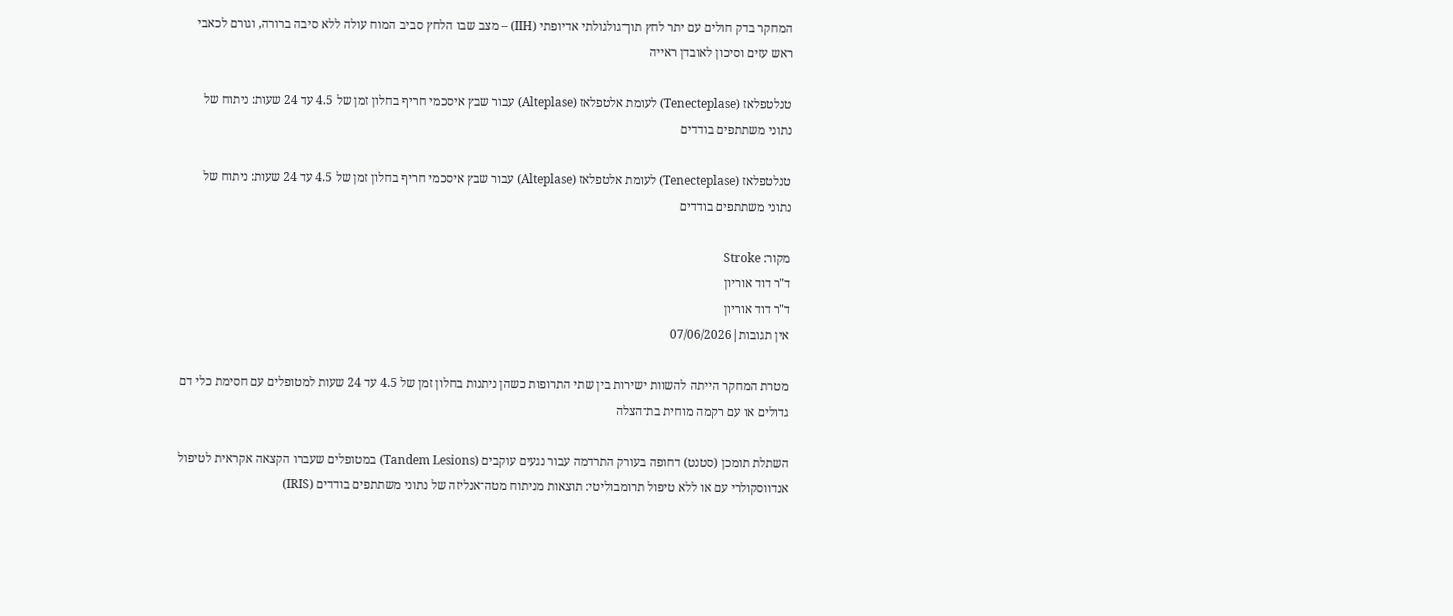המחקר בדק חולים עם יתר לחץ תוך־גולגולתי אדיופתי (IIH) – מצב שבו הלחץ סביב המוח עולה ללא סיבה ברורה, וגורם לכאבי ראש עזים וסיכון לאובדן ראייה

טנלטפלאז (Tenecteplase) לעומת אלטפלאז (Alteplase) עבור שבץ איסכמי חריף בחלון זמן של 4.5 עד 24 שעות: ניתוח של נתוני משתתפים בודדים

טנלטפלאז (Tenecteplase) לעומת אלטפלאז (Alteplase) עבור שבץ איסכמי חריף בחלון זמן של 4.5 עד 24 שעות: ניתוח של נתוני משתתפים בודדים

מקור: Stroke
ד"ר דוד אוריון
ד"ר דוד אוריון
אין תגובות|07/06/2026

מטרת המחקר הייתה להשוות ישירות בין שתי התרופות כשהן ניתנות בחלון זמן של 4.5 עד 24 שעות למטופלים עם חסימת כלי דם גדולים או עם רקמה מוחית בת־הצלה

השתלת תומכן (סטנט) דחופה בעורק התרדמה עבור נגעים עוקבים (Tandem Lesions) במטופלים שעברו הקצאה אקראית לטיפול אנדווסקולרי עם או ללא טיפול תרומבוליטי: תוצאות מניתוח מטה־אנליזה של נתוני משתתפים בודדים (IRIS)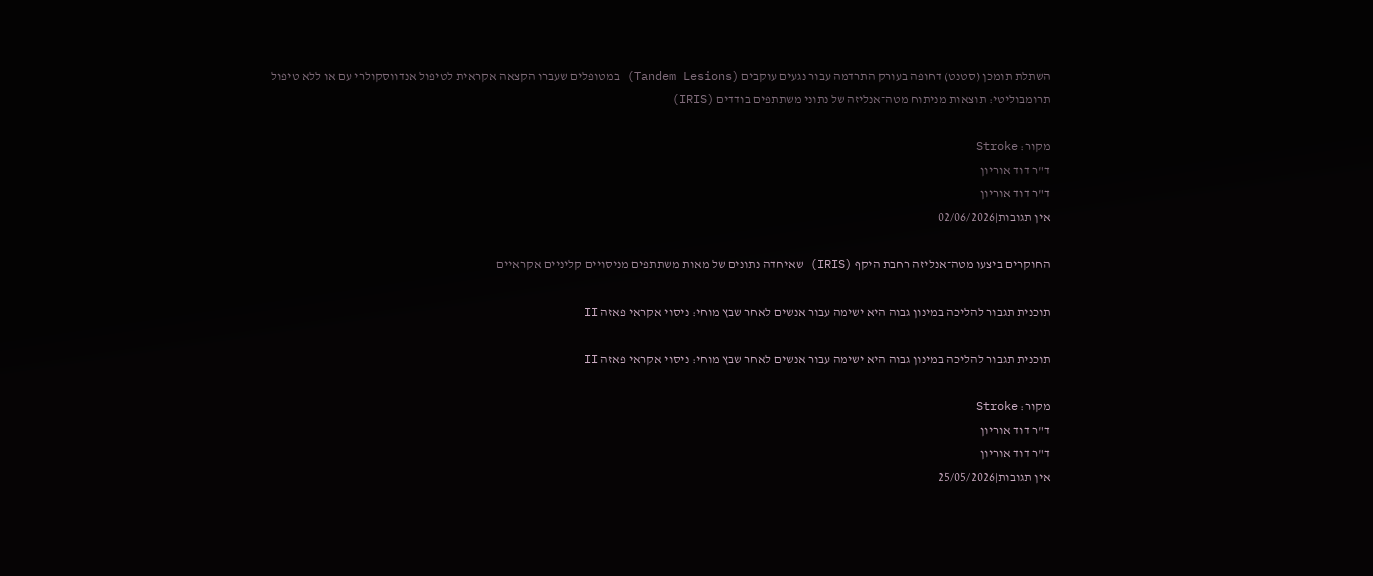השתלת תומכן (סטנט) דחופה בעורק התרדמה עבור נגעים עוקבים (Tandem Lesions) במטופלים שעברו הקצאה אקראית לטיפול אנדווסקולרי עם או ללא טיפול תרומבוליטי: תוצאות מניתוח מטה־אנליזה של נתוני משתתפים בודדים (IRIS)

מקור: Stroke
ד"ר דוד אוריון
ד"ר דוד אוריון
אין תגובות|02/06/2026

החוקרים ביצעו מטה־אנליזה רחבת היקף (IRIS) שאיחדה נתונים של מאות משתתפים מניסויים קליניים אקראיים

תוכנית תגבור להליכה במינון גבוה היא ישימה עבור אנשים לאחר שבץ מוחי: ניסוי אקראי פאזה II

תוכנית תגבור להליכה במינון גבוה היא ישימה עבור אנשים לאחר שבץ מוחי: ניסוי אקראי פאזה II

מקור: Stroke
ד"ר דוד אוריון
ד"ר דוד אוריון
אין תגובות|25/05/2026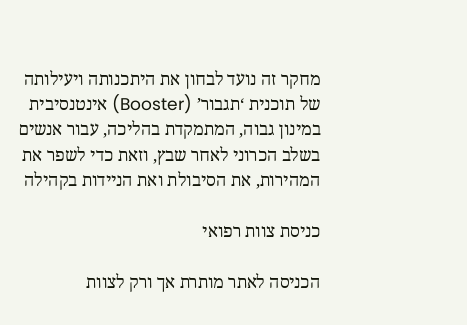מחקר זה נועד לבחון את היתכנותה ויעילותה של תוכנית ‘תגבור’ (Booster) אינטנסיבית במינון גבוה, המתמקדת בהליכה, עבור אנשים בשלב הכרוני לאחר שבץ, וזאת כדי לשפר את המהירות, את הסיבולת ואת הניידות בקהילה

כניסת צוות רפואי

הכניסה לאתר מותרת אך ורק לצוות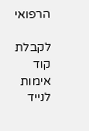הרפואי

לקבלת קוד אימות לנייד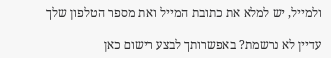ולמייל, יש למלא את כתובת המייל ואת מספר הטלפון שלך

עדיין לא נרשמת? באפשרותך לבצע רישום כאן